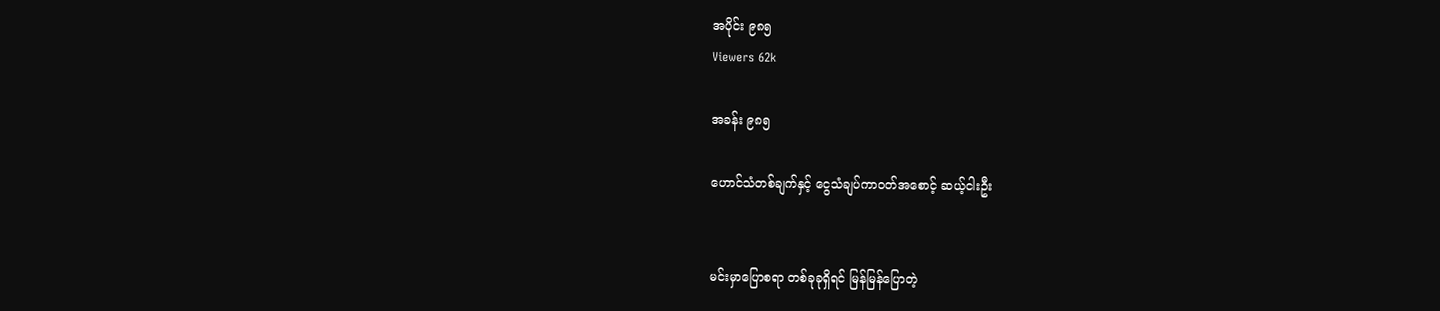အပိုင်း ၉၈၅
Viewers 62k

အခန်း ၉၈၅

ဟောင်သံတစ်ချက်နှင့် ငွေသံချပ်ကာဝတ်အစောင့် ဆယ့်ငါးဦး


မင်းမှာပြောစရာ တစ်ခုခုရှိရင် မြန်မြန်ပြောတဲ့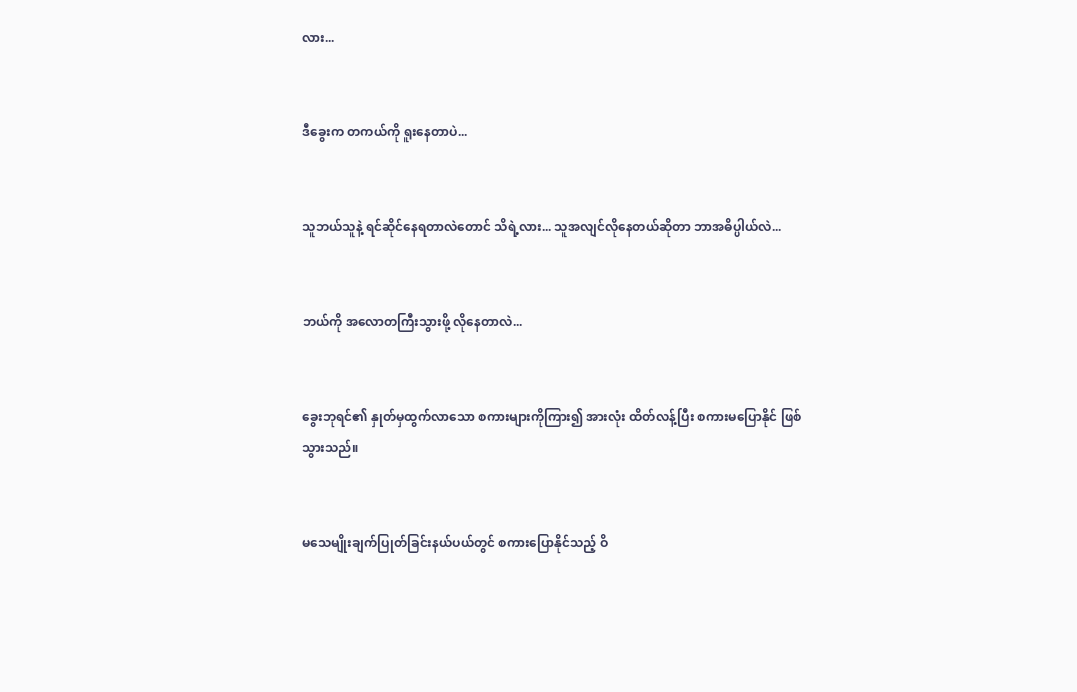လား...


ဒီခွေးက တကယ်ကို ရူးနေတာပဲ...


သူဘယ်သူနဲ့ ရင်ဆိုင်နေရတာလဲတောင် သိရဲ့လား... သူအလျင်လိုနေတယ်ဆိုတာ ဘာအဓိပ္ပါယ်လဲ...


ဘယ်ကို အလောတကြီးသွားဖို့ လိုနေတာလဲ...


ခွေးဘုရင်၏ နှုတ်မှထွက်လာသော စကားများကိုကြား၍ အားလုံး ထိတ်လန့်ပြီး စကားမပြောနိုင် ဖြစ်သွားသည်။


မသေမျိုးချက်ပြုတ်ခြင်းနယ်ပယ်တွင် စကားပြောနိုင်သည့် ဝိ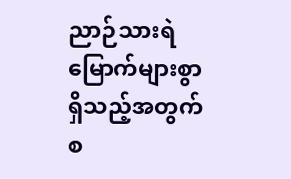ညာဉ်သားရဲ မြောက်များစွာ ရှိသည့်အတွက် စ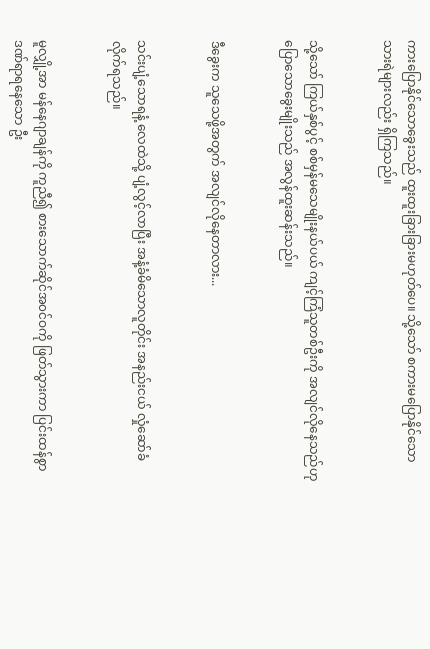ကားပြောနိုင်သောခွေးသည် ထူးထူးခြားခြားမဟုတ်ပေ။ သို့သော် စကားမပြောနိုင်သော သားရဲများလည်း ရှိကြသည်။


သို့သော် ကြယ်နှစ်ပွင့် စစ်မှန်မသေမျိုးနယ်ပယ် ကျင့်ကြံသူတစ်ဦးကို အလျင်လိုနေသည်ဟု ပြောသောခွေးမျိုးသည် အလွန်ထူးဆန်းသည်။


ဒီခွေးက သူသေဖို့အတွက် အလျင်လိုနေတာလား...


သင်းပျံ့သောရနံ့ လေထဲသို့ ပျံ့လွင့်လာပြီး အနံ့ခံမိသောလူတိုင်း အနည်းငယ် လှုံဆော်ခံလိုက်ရသည်။


မူလျှို့အာ မန်နေဂျာချန်ကို ကူညီ၍ စားသောက်ဆိုင်အ၀င်ဝကို ဖြတ်သွားကာ ပြင်းထန်စွာ ဒဏ်ရာရနေသော ဦး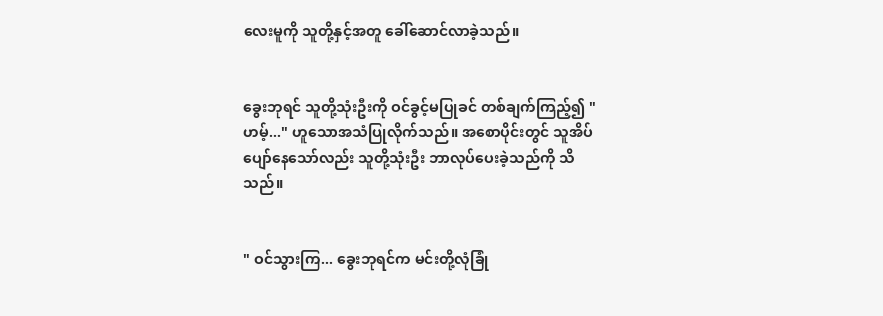လေးမူကို သူတို့နှင့်အတူ ခေါ်ဆောင်လာခဲ့သည်။


ခွေးဘုရင် သူတို့သုံးဦးကို ဝင်ခွင့်မပြုခင် တစ်ချက်ကြည့်၍ " ဟမ့်..." ဟူသောအသံပြုလိုက်သည်။ အစောပိုင်းတွင် သူအိပ်ပျော်နေသော်လည်း သူတို့သုံးဦး ဘာလုပ်ပေးခဲ့သည်ကို သိသည်။


" ဝင်သွားကြ... ခွေးဘုရင်က မင်းတို့လုံခြုံ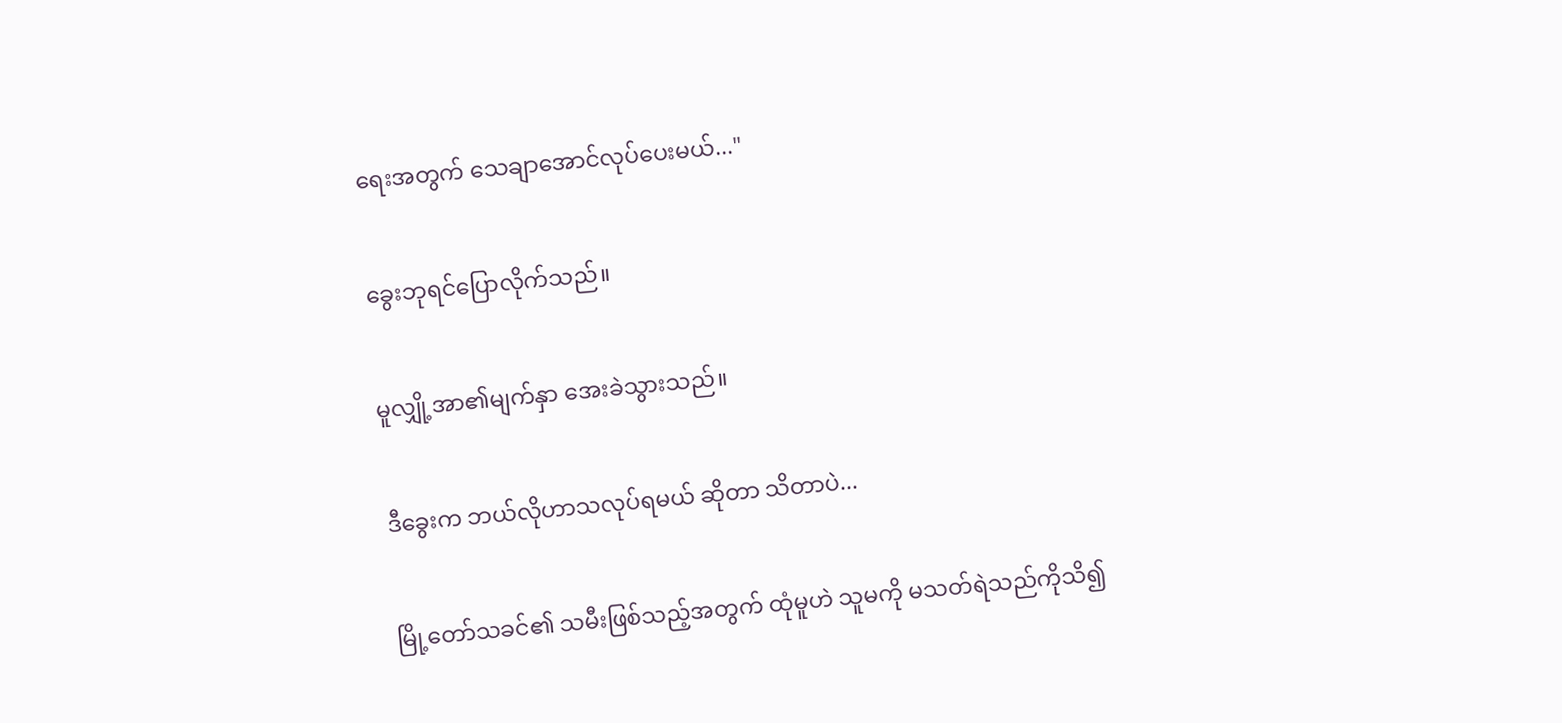ရေးအတွက် သေချာအောင်လုပ်ပေးမယ်..."


ခွေးဘုရင်ပြောလိုက်သည်။


မူလျှို့အာ၏မျက်နှာ အေးခဲသွားသည်။


ဒီခွေးက ဘယ်လိုဟာသလုပ်ရမယ် ဆိုတာ သိတာပဲ...


မြို့တော်သခင်၏ သမီးဖြစ်သည့်အတွက် ထုံမူဟဲ သူမကို မသတ်ရဲသည်ကိုသိ၍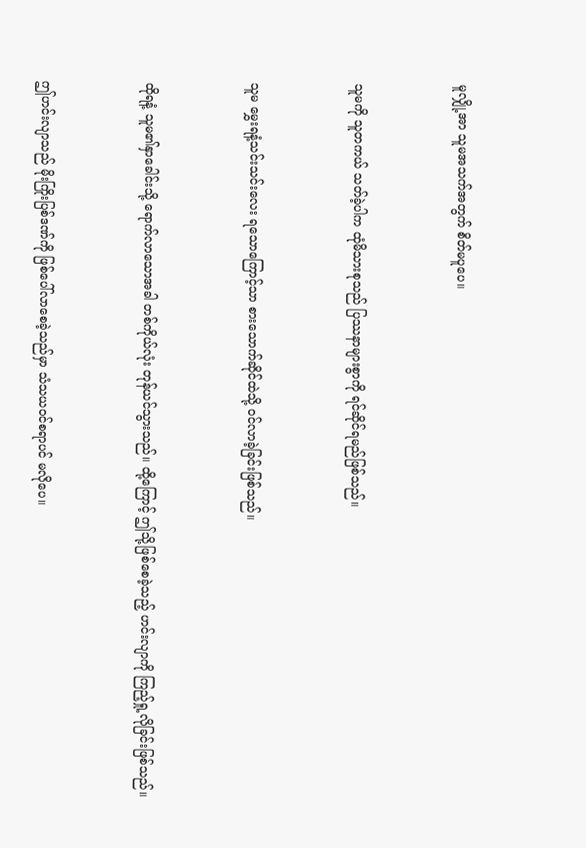မူလျှို့အာ သူမအသက်အတွက် စိတ်မပူပေ။


သူမကို သူတကယ် သတ်ခဲ့ပါက ထုံမိသားစုသည် ပြဿနာများစွာကို ရင်ဆိုင်ရမည်ဖြစ်သည်။


သူမ မွှေးရနံ့သင်းသင်းလေး ရသောကြောင့်သာ စားသောက်ဆိုင်ထဲသို့ ၀င်လာခဲ့ခြင်းဖြစ်သည်။


ထိုရနံ့ သူမ၏နှာခေါင်းသို့ ရောက်လာသောအခါ တစ်ကိုယ်လုံး တုန်ယင်သွားသည်။ ထို့ကြောင့် ဤသို့ဖြစ်စေခဲ့သည့် ဟင်းလျာကို ကြည့်ရှု့လိုခြင်းဖြစ်သည်။


ဤဟင်းလျာသည် မိုးကြိုးပြစ်ဒဏ်ကို ဖြစ်ပေါ်လာစေခဲ့သည်မှာ သံသယဝင်စရာပင် မလိုပေ။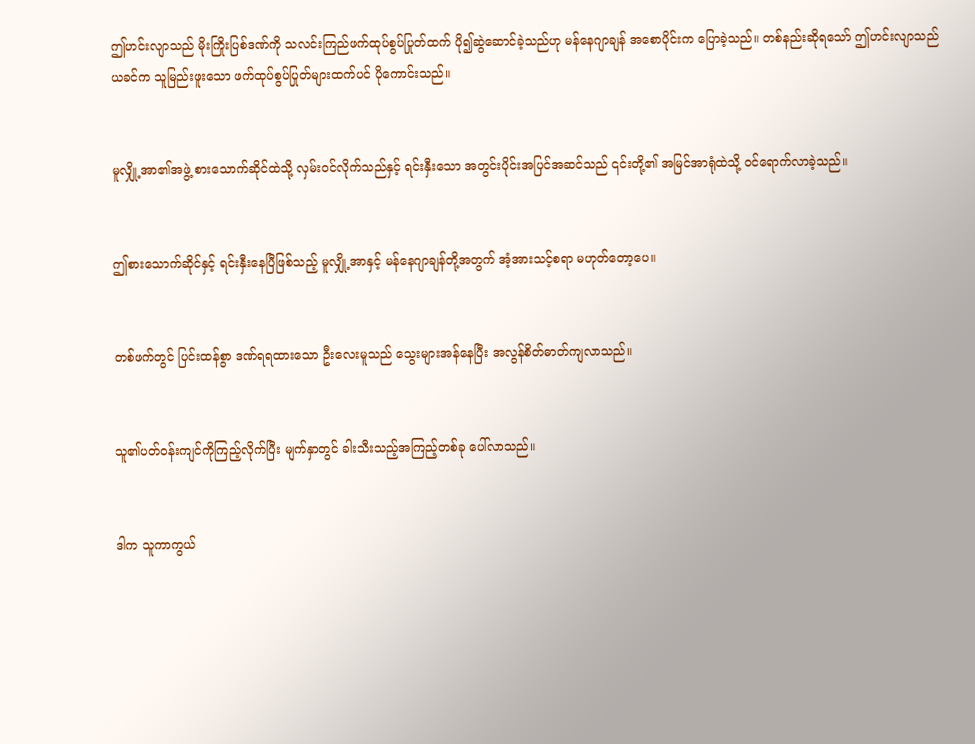ဤဟင်းလျာသည် မိုးကြိုးပြစ်ဒဏ်ကို သလင်းကြည်ဖက်ထုပ်စွပ်ပြုတ်ထက် ပို၍ဆွဲဆောင်ခဲ့သည်ဟု မန်နေဂျာချန် အစောပိုင်းက ပြောခဲ့သည်။ တစ်နည်းဆိုရသော် ဤဟင်းလျာသည် ယခင်က သူမြည်းဖူးသော ဖက်ထုပ်စွပ်ပြုတ်များထက်ပင် ပိုကောင်းသည်။


မူလျှို့အာ၏အဖွဲ့ စားသောက်ဆိုင်ထဲသို့ လှမ်းဝင်လိုက်သည်နှင့် ရင်းနှီးသော အတွင်းပိုင်းအပြင်အဆင်သည် ၎င်းတို့၏ အမြင်အာရုံထဲသို့ ဝင်ရောက်လာခဲ့သည်။


ဤစားသောက်ဆိုင်နှင့် ရင်းနှီးနေပြီဖြစ်သည့် မူလျှို့အာနှင့် မန်နေဂျာချန်တို့အတွက် အံ့အားသင့်စရာ မဟုတ်တော့ပေ။


တစ်ဖက်တွင် ပြင်းထန်စွာ ဒဏ်ရရထားသော ဦးလေးမူသည် သွေးများအန်နေပြီး အလွန်စိတ်ဓာတ်ကျလာသည်။


သူ၏ပတ်ဝန်းကျင်ကိုကြည့်လိုက်ပြီး မျက်နှာတွင် ခါးသီးသည့်အကြည့်တစ်ခု ပေါ်လာသည်။


ဒါက သူကာကွယ်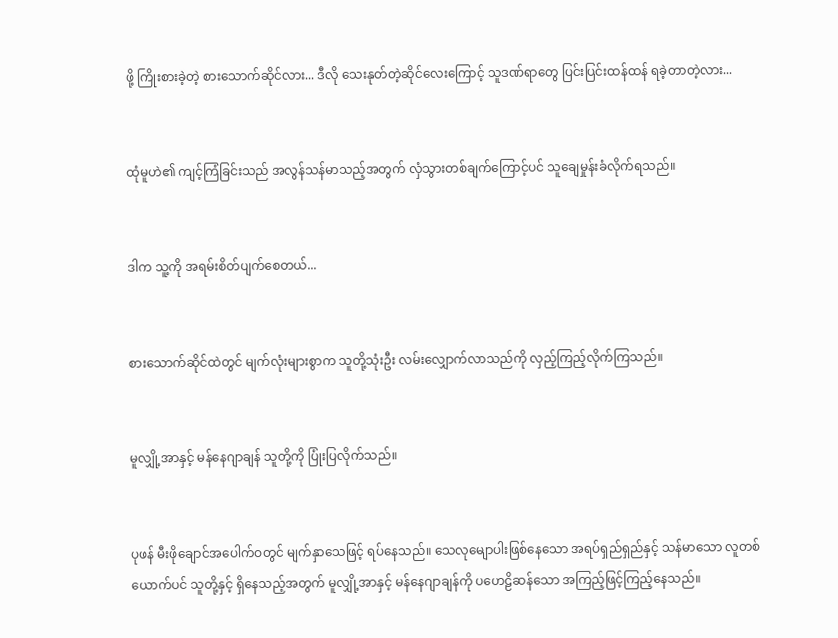ဖို့ ကြိုးစားခဲ့တဲ့ စားသောက်ဆိုင်လား... ဒီလို‌ သေးနုတ်တဲ့ဆိုင်လေးကြောင့် သူဒဏ်ရာတွေ ပြင်းပြင်းထန်ထန် ရခဲ့တာတဲ့လား...


ထုံမူဟဲ၏ ကျင့်ကြံခြင်းသည် အလွန်သန်မာသည့်အတွက် လှံသွားတစ်ချက်ကြောင့်ပင် သူချေမှုန်းခံလိုက်ရသည်။


ဒါက သူ့ကို အရမ်းစိတ်ပျက်စေတယ်...


စားသောက်ဆိုင်ထဲတွင် မျက်လုံးများစွာက သူတို့သုံးဦး လမ်းလျှောက်လာသည်ကို လှည့်ကြည့်လိုက်ကြသည်။


မူလျှို့အာနှင့် မန်နေဂျာချန် သူတို့ကို ပြုံးပြလိုက်သည်။


ပုဖန် မီးဖိုချောင်အပေါက်ဝတွင် မျက်နှာသေဖြင့် ရပ်နေသည်။ သေလုမျောပါးဖြစ်နေသော အရပ်ရှည်ရှည်နှင့် သန်မာသော လူတစ်ယောက်ပင် သူတို့နှင့် ရှိနေသည့်အတွက် မူလျှို့အာနှင့် မန်နေဂျာချန်ကို ပဟေဠိဆန်သော အကြည့်ဖြင့်ကြည့်နေသည်။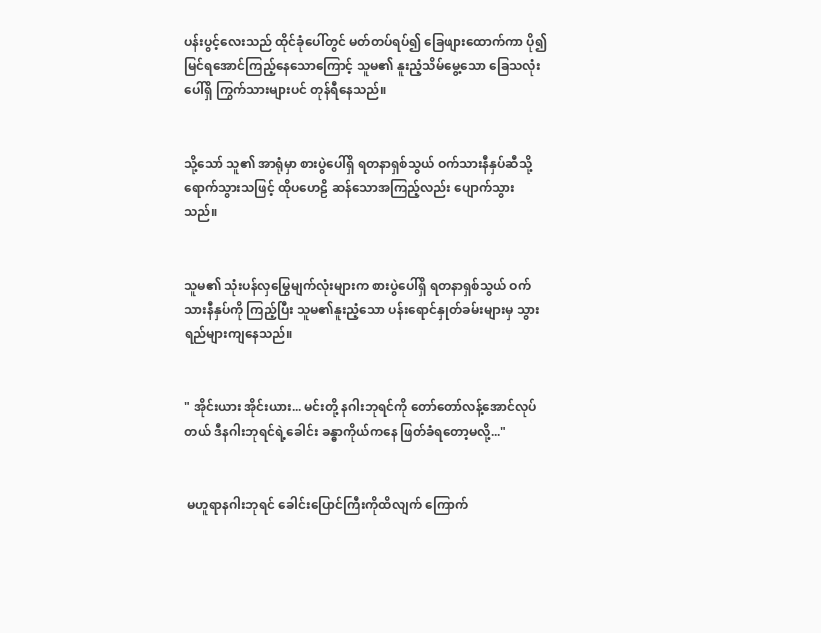ပန်းပွင့်လေးသည် ထိုင်ခုံပေါ်တွင် မတ်တပ်ရပ်၍ ခြေဖျားထောက်ကာ ပို၍မြင်ရအောင်ကြည့်နေသောကြောင့် သူမ၏ နူးညံ့သိမ်မွေ့သော ခြေသလုံးပေါ်ရှိ ကြွက်သားများပင် တုန်ရီနေသည်။


သို့သော် သူ၏ အာရုံမှာ စားပွဲပေါ်ရှိ ရတနာရှစ်သွယ် ဝက်သားနီနှပ်ဆီသို့ ရောက်သွားသဖြင့် ထိုပဟေဠိ ဆန်သောအကြည့်လည်း ပျောက်သွားသည်။


သူမ၏ သုံးပန်လှမြွေမျက်လုံးများက စားပွဲပေါ်ရှိ ရတနာရှစ်သွယ် ဝက်သားနီနှပ်ကို ကြည့်ပြီး သူမ၏နူးညံ့သော ပန်းရောင်နှုတ်ခမ်းများမှ သွားရည်များကျနေသည်။


" အိုင်းယား အိုင်းယား... မင်းတို့ နဂါးဘုရင်ကို တော်တော်လန့်အောင်လုပ်တယ် ဒီနဂါးဘုရင်ရဲ့ခေါင်း ခန္ဓာကိုယ်ကနေ ဖြတ်ခံရတော့မလို့..."


 မဟူရာနဂါးဘုရင် ခေါင်းပြောင်ကြီးကိုထိလျက် ကြောက်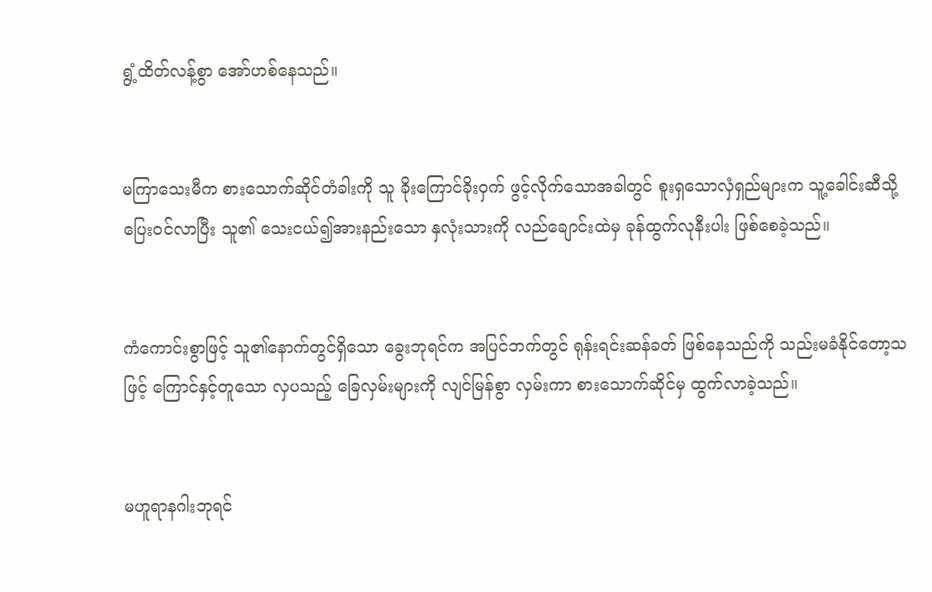ရွံ့ထိတ်လန့်စွာ အော်ဟစ်နေသည်။


မကြာသေးမီက စားသောက်ဆိုင်တံခါးကို သူ ခိုးကြောင်ခိုးဝှက် ဖွင့်လိုက်သောအခါတွင် စူးရှသောလှံရှည်များက သူ့ခေါင်းဆီသို့ ပြေးဝင်လာပြီး သူ၏ သေးငယ်၍အားနည်းသော နှလုံးသားကို လည်ချောင်းထဲမှ ခုန်ထွက်လုနီးပါး ဖြစ်စေခဲ့သည်။


ကံကောင်းစွာဖြင့် သူ၏နောက်တွင်ရှိသော ခွေးဘုရင်က အပြင်ဘက်တွင် ရုန်းရင်းဆန်ခတ် ဖြစ်နေသည်ကို သည်းမခံ‌နိုင်တော့သဖြင့် ကြောင်နှင့်တူသော လှပသည့် ခြေလှမ်းများကို လျင်မြန်စွာ လှမ်းကာ စားသောက်ဆိုင်မှ ထွက်လာခဲ့သည်။


မဟူရာနဂါးဘုရင်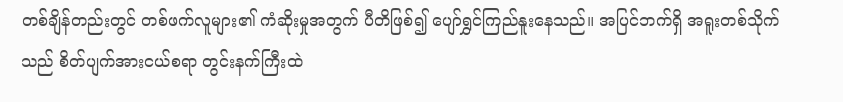တစ်ချိန်တည်းတွင် တစ်ဖက်လူများ၏ ကံဆိုးမှုအတွက် ပီတိဖြစ်၍ ပျော်ရွှင်ကြည်နူးနေသည်။ အပြင်ဘက်ရှိ အရူးတစ်သိုက်သည် စိတ်ပျက်အားငယ်စရာ တွင်းနက်ကြီးထဲ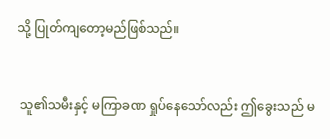သို့ ပြုတ်ကျတော့မည်ဖြစ်သည်။


 သူ၏သမီးနှင့် မကြာခဏ ရှုပ်နေသော်လည်း ဤခွေးသည် မ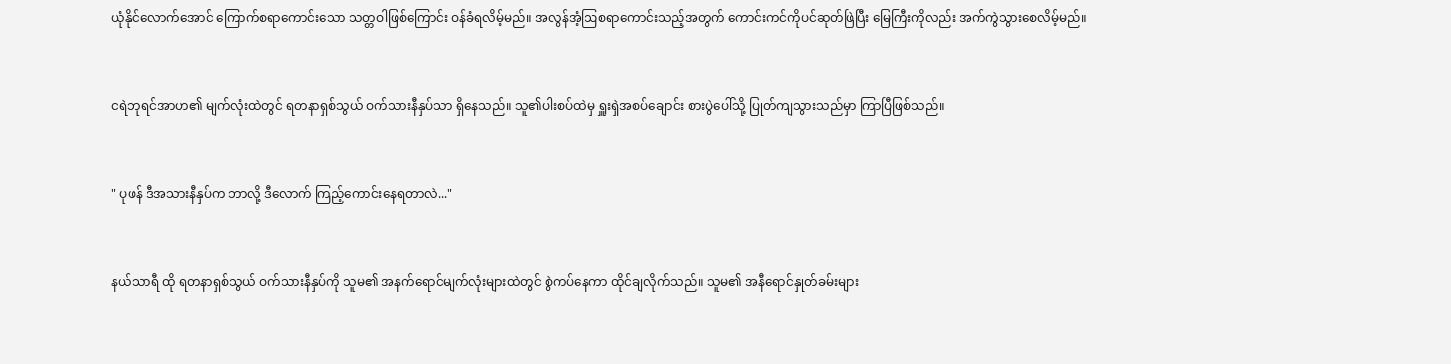ယုံနိုင်လောက်အောင် ကြောက်စရာကောင်းသော သတ္တဝါဖြစ်ကြောင်း ဝန်ခံရလိမ့်မည်။ အလွန်အံ့ဩစရာကောင်းသည့်အတွက် ကောင်းကင်ကိုပင်ဆုတ်ဖြဲပြီး မြေကြီးကိုလည်း အက်ကွဲသွားစေလိမ့်မည်။


ငရဲဘုရင်အာဟ၏ မျက်လုံးထဲတွင် ရတနာရှစ်သွယ် ဝက်သားနီနှပ်သာ ရှိနေသည်။ သူ၏ပါးစပ်ထဲမှ ရှူးရှဲအစပ်ချောင်း စားပွဲပေါ်သို့ ပြုတ်ကျသွားသည်မှာ ကြာပြီဖြစ်သည်။


" ပုဖန် ဒီအသားနီနှပ်က ဘာလို့ ဒီလောက် ကြည့်ကောင်းနေရတာလဲ..."


နယ်သာရီ ထို ရတနာရှစ်သွယ် ဝက်သားနီနှပ်ကို သူမ၏ အနက်ရောင်မျက်လုံးများထဲတွင် စွဲကပ်နေကာ ထိုင်ချလိုက်သည်။ သူမ၏ အနီရောင်နှုတ်ခမ်းများ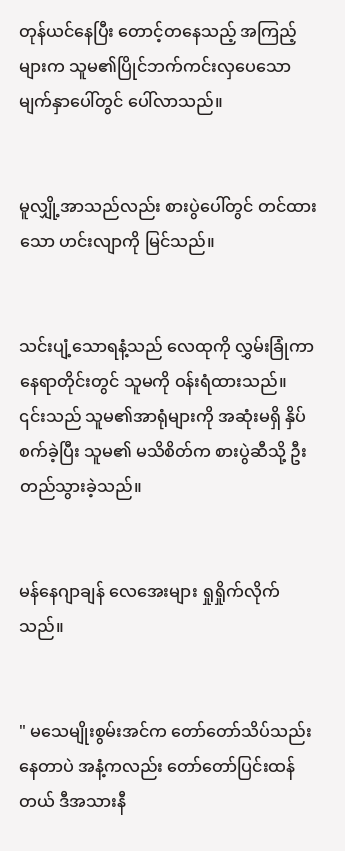တုန်ယင်နေပြီး တောင့်‌တနေသည့် အကြည့်များက သူမ၏ပြိုင်ဘက်ကင်းလှပေသော မျက်နှာပေါ်တွင် ပေါ်လာသည်။


မူလျှို့အာသည်လည်း စားပွဲပေါ်တွင် တင်ထားသော ဟင်းလျာကို မြင်သည်။


သင်းပျံ့သောရနံ့သည် လေထုကို လွှမ်းခြုံကာ နေရာတိုင်းတွင် သူမကို ဝန်းရံထားသည်။ ၎င်းသည် သူမ၏အာရုံများကို အဆုံးမရှိ နှိပ်စက်ခဲ့ပြီး သူမ၏ မသိစိတ်က စားပွဲဆီသို့ ဦးတည်သွားခဲ့သည်။


မန်နေဂျာချန် လေအေးများ ရှုရှိုက်လိုက်သည်။


" မသေမျိုးစွမ်းအင်က တော်တော်သိပ်သည်းနေတာပဲ အနံ့ကလည်း တော်တော်ပြင်းထန်တယ် ဒီအသားနီ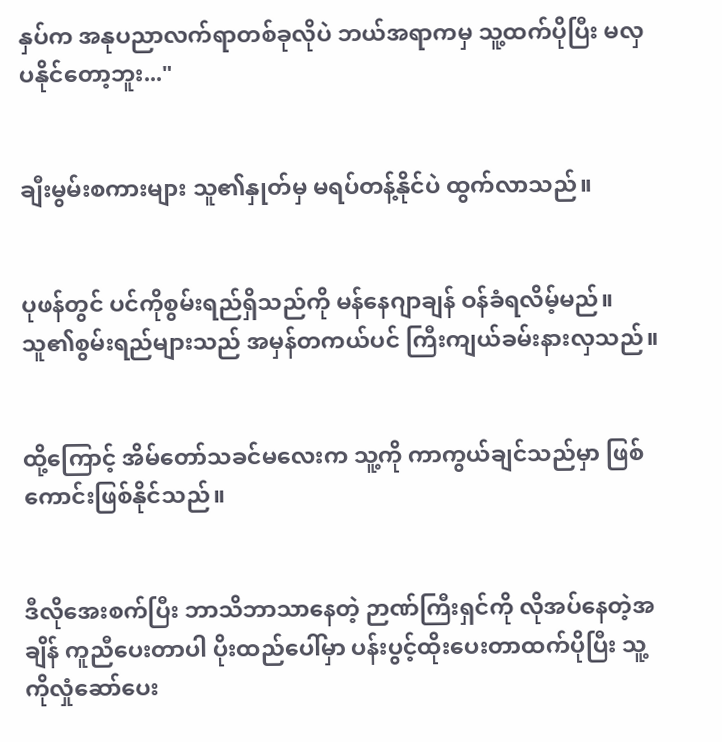နှပ်က အနုပညာလက်ရာတစ်ခုလိုပဲ ဘယ်အရာကမှ သူ့ထက်ပိုပြီး မလှပနိုင်တော့ဘူး..."


ချီးမွမ်းစကားများ သူ၏နှုတ်မှ မရပ်တန့်နိုင်ပဲ ထွက်လာသည်။


ပုဖန်တွင် ပင်ကိုစွမ်းရည်ရှိသည်ကို မန်နေဂျာချန် ဝန်ခံရလိမ့်မည်။ သူ၏စွမ်းရည်များသည် အမှန်တကယ်ပင် ကြီးကျယ်ခမ်းနားလှသည်။


ထို့ကြောင့် အိမ်တော်သခင်မလေးက သူ့ကို ကာကွယ်ချင်သည်မှာ ဖြစ်ကောင်းဖြစ်နိုင်သည်။


ဒီလိုအေးစက်ပြီး ဘာသိဘာသာနေတဲ့ ဉာဏ်ကြီးရှင်ကို လိုအပ်နေတဲ့အချိန် ကူညီပေးတာပါ ပိုးထည်ပေါ်မှာ ပန်းပွင့်ထိုးပေးတာထက်ပိုပြီး သူ့ကိုလှုံဆော်ပေး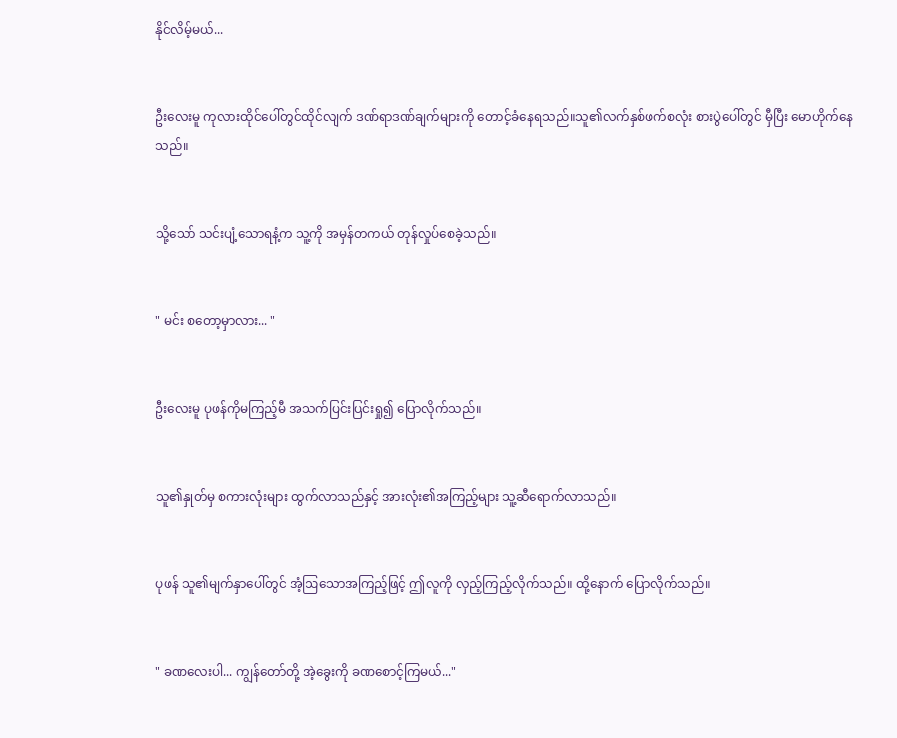နိုင်လိမ့်မယ်...


ဦးလေးမူ ကုလားထိုင်ပေါ်တွင်ထိုင်လျက် ဒဏ်ရာဒဏ်ချက်များကို တောင့်ခံနေရသည်။သူ၏လက်နှစ်ဖက်စလုံး စားပွဲပေါ်တွင် မှီပြီး မောဟိုက်နေသည်။


သို့သော် သင်းပျံ့သောရနံ့က သူ့ကို အမှန်တကယ် တုန်လှုပ်စေခဲ့သည်။


" မင်း စတော့မှာလား... "


ဦးလေးမူ ပုဖန်ကိုမကြည့်မီ အသက်ပြင်းပြင်းရှု၍ ပြောလိုက်သည်။


သူ၏နှုတ်မှ စကားလုံးများ ထွက်လာသည်နှင့် အားလုံး၏အကြည့်များ သူ့ဆီရောက်လာသည်။


ပုဖန် သူ၏မျက်နှာပေါ်တွင် အံ့ဩသောအကြည့်ဖြင့် ဤလူကို လှည့်ကြည့်လိုက်သည်။ ထို့နောက် ပြောလိုက်သည်။


" ခဏလေးပါ... ကျွန်တော်တို့ အဲ့ခွေးကို ခဏစောင့်ကြမယ်..."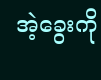အဲ့ခွေးကို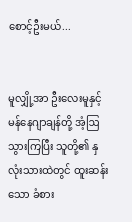စောင့်ဦးမယ်...


မူလျှို့အာ ဦးလေးမူနှင့် မန်နေဂျာချန်တို့ အံ့ဩသွားကြပြီး သူတို့၏ နှလုံးသားထဲတွင် ထူးဆန်းသော ခံစား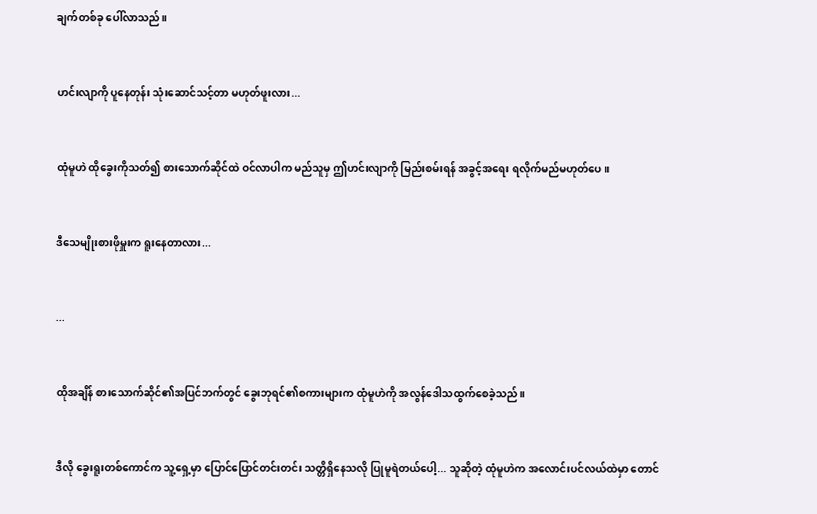ချက်တစ်ခု ပေါ်လာသည်။


ဟင်းလျာကို ပူနေတုန်း သုံးဆောင်သင့်တာ မဟုတ်ဖူးလား...


ထုံမူဟဲ ထိုခွေးကိုသတ်၍ စားသောက်ဆိုင်ထဲ ဝင်လာပါက မည်သူမှ ဤဟင်းလျာကို မြည်းစမ်းရန် အခွင့်အရေး ရလိုက်မည်မဟုတ်ပေ။


ဒီသေမျိုးစားဖိုမှူးက ရူးနေတာလား...


...


ထိုအချိန် စားသောက်ဆိုင်၏အပြင်ဘက်တွင် ခွေးဘုရင်၏စကားများက ထုံမူဟဲကို အလွန်ဒေါသထွက်စေခဲ့သည်။


ဒီလို ခွေးရူးတစ်ကောင်က သူ့ရှေ့မှာ ပြောင်ပြောင်တင်းတင်း သတ္တိရှိနေသလို ပြုမူရဲတယ်ပေါ့... သူဆိုတဲ့ ထုံမူဟဲက အလောင်းပင်လယ်ထဲမှာ တောင်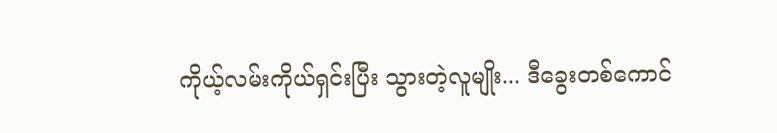ကိုယ့်လမ်းကိုယ်ရှင်းပြီး သွားတဲ့လူမျိုး... ဒီခွေးတစ်ကောင်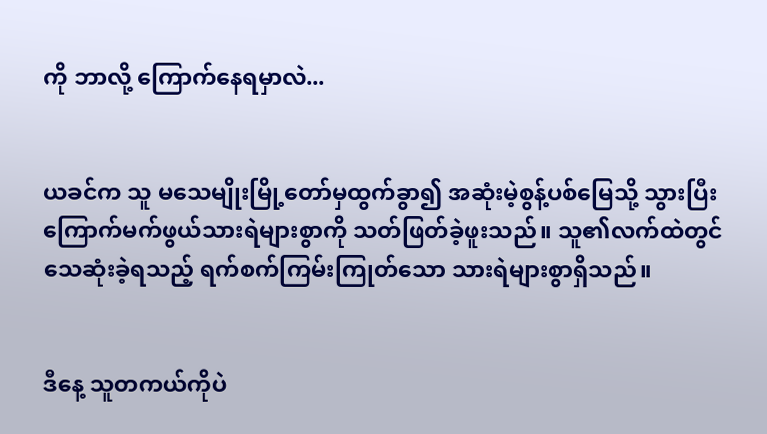ကို ဘာလို့ ကြောက်နေရမှာလဲ...


ယခင်က သူ မသေမျိုးမြို့တော်မှထွက်ခွာ၍ အဆုံးမဲ့စွန့်ပစ်မြေသို့ သွားပြီး ကြောက်မက်ဖွယ်သားရဲများစွာကို သတ်ဖြတ်ခဲ့ဖူးသည်။ သူ၏လက်ထဲတွင် သေဆုံးခဲ့ရသည့် ရက်စက်ကြမ်းကြုတ်သော သားရဲများစွာရှိသည်။


ဒီနေ့ သူတကယ်ကိုပဲ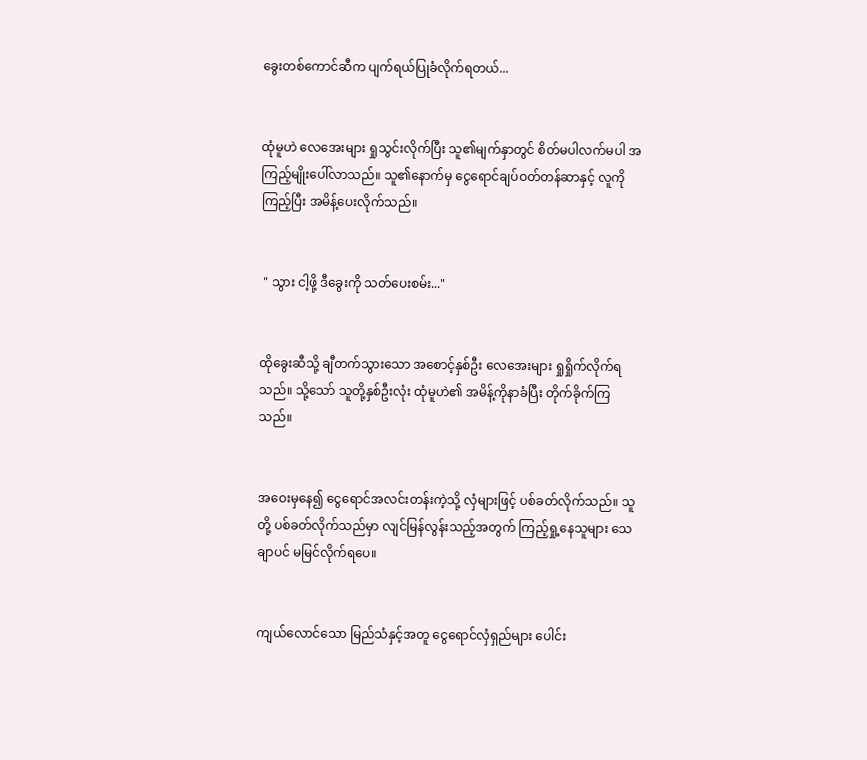ခွေးတစ်ကောင်ဆီက ပျက်ရယ်ပြုခံလိုက်ရတယ်...


ထုံမူဟဲ လေအေးများ ရှုသွင်းလိုက်ပြီး သူ၏မျက်နှာတွင် စိတ်မပါလက်မပါ အကြည့်မျိုးပေါ်လာသည်။ သူ၏နောက်မှ ငွေရောင်ချပ်ဝတ်တန်ဆာနှင့် လူကိုကြည့်ပြီး အမိန့်ပေးလိုက်သည်။


 " သွား ငါ့ဖို့ ဒီခွေးကို သတ်ပေးစမ်း..."


ထိုခွေးဆီသို့ ချီတက်သွားသော အစောင့်နှစ်ဦး လေအေးများ ရှုရှိုက်လိုက်ရသည်။ သို့သော် သူတို့နှစ်ဦးလုံး ထုံမူဟဲ၏ အမိန့်ကိုနာခံပြီး တိုက်ခိုက်ကြသည်။


အဝေးမှနေ၍ ငွေရောင်အလင်းတန်းကဲ့သို့ လှံများဖြင့် ပစ်ခတ်လိုက်သည်။ သူတို့ ပစ်ခတ်လိုက်သည်မှာ လျင်မြန်လွန်းသည့်အတွက် ကြည့်ရှု့နေသူများ သေချာပင် မမြင်လိုက်ရပေ။


ကျယ်လောင်သော မြည်သံနှင့်အတူ ငွေရောင်လှံရှည်များ ပေါင်း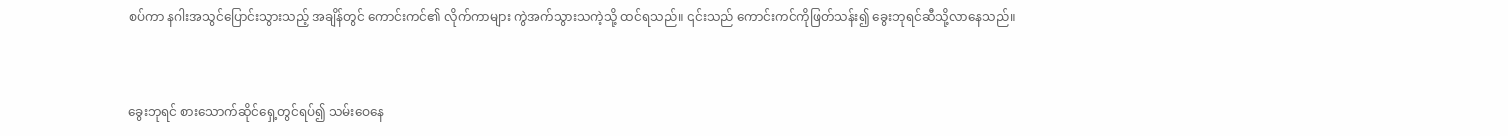စပ်ကာ နဂါးအသွင်ပြောင်းသွားသည့် အချိန်တွင် ကောင်းကင်၏ လိုက်ကာများ ကွဲအက်သွားသကဲ့သို့ ထင်ရသည်။ ၎င်းသည် ကောင်းကင်ကိုဖြတ်သန်း၍ ခွေးဘုရင်ဆီသို့လာနေသည်။


ခွေးဘုရင် စားသောက်ဆိုင်ရှေ့တွင်ရပ်၍ သမ်းဝေနေ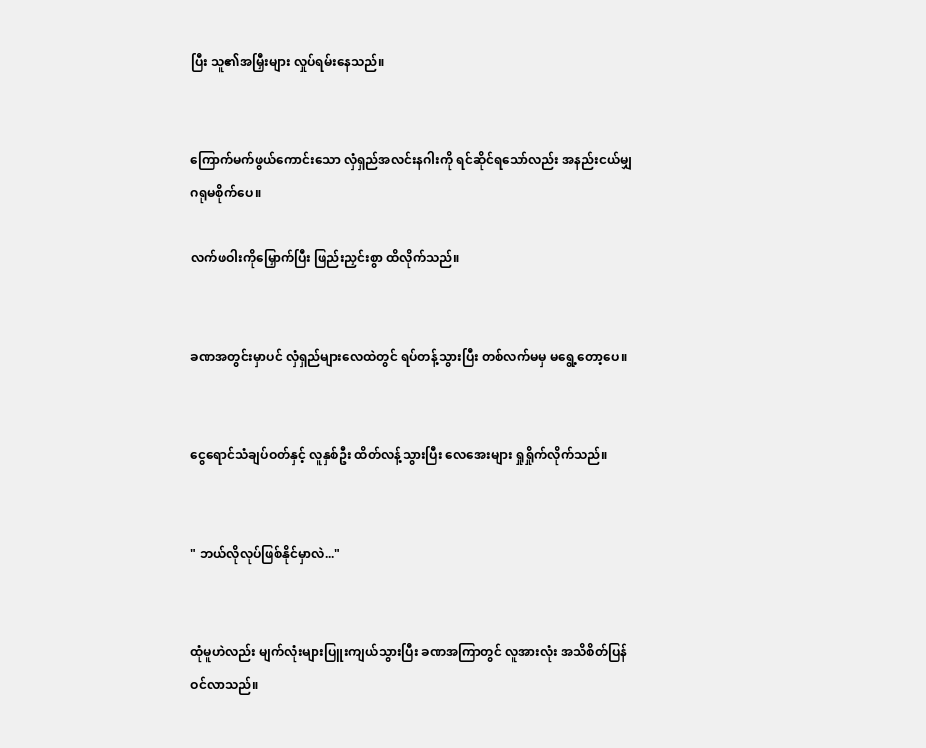ပြီး သူ၏အမြှီးများ လှုပ်ရမ်းနေသည်။


ကြောက်မက်ဖွယ်ကောင်းသော လှံရှည်အလင်းနဂါးကို ရင်ဆိုင်ရသော်လည်း အနည်းငယ်မျှ ဂရုမစိုက်ပေ။

လက်ဖဝါးကိုမြှောက်ပြီး ဖြည်းညှင်းစွာ ထိလိုက်သည်။


ခဏအတွင်းမှာပင် လှံရှည်များလေထဲတွင် ရပ်တန့်သွားပြီး တစ်လက်မမှ မရွေ့တော့ပေ။


ငွေရောင်သံချပ်ဝတ်နှင့် လူနှစ်ဦး ထိတ်လန့်သွားပြီး လေအေးများ ရှုရှိုက်လိုက်သည်။


" ဘယ်လိုလုပ်ဖြစ်နိုင်မှာလဲ..."


ထုံမူဟဲလည်း မျက်လုံးများပြူးကျယ်သွားပြီး ခဏအကြာတွင် လူအားလုံး အသိစိတ်ပြန်ဝင်လာသည်။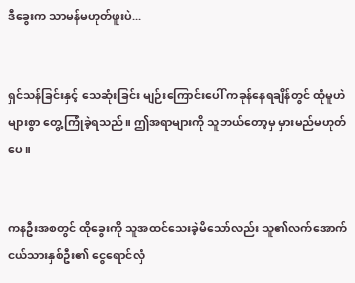ဒီခွေးက သာမန်မဟုတ်ဖူးပဲ...


ရှင်သန်ခြင်းနှင့် သေဆုံးခြင်း မျဉ်းကြောင်းပေါ် ကခုန်နေရချိန်တွင် ထုံမူဟဲ များစွာ တွေ့ကြုံခဲ့ရသည်။ ဤအရာများကို သူဘယ်တော့မှ မှားမည်မဟုတ်ပေ။


ကနဦးအစတွင် ထိုခွေးကို သူအထင်သေးခဲ့မိသော်လည်း သူ၏လက်အောက်ငယ်သားနှစ်ဦး၏ ငွေရောင်လှံ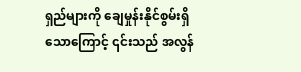ရှည်များကို ချေမှုန်းနိုင်စွမ်းရှိသောကြောင့် ၎င်းသည် အလွန်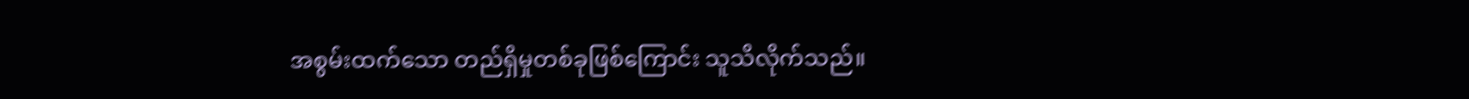အစွမ်းထက်သော တည်ရှိမှုတစ်ခုဖြစ်ကြောင်း သူသိလိုက်သည်။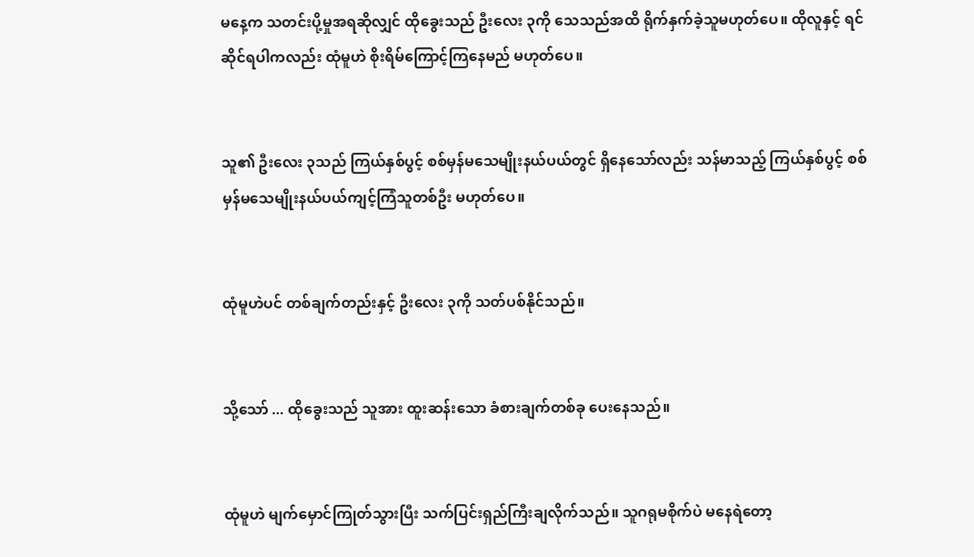မနေ့က သတင်းပို့မှုအရဆိုလျှင် ထိုခွေးသည် ဦးလေး ၃ကို သေသည်အထိ ရိုက်နှက်ခဲ့သူမဟုတ်ပေ။ ထိုလူနှင့် ရင်ဆိုင်ရပါကလည်း ထုံမူဟဲ စိုးရိမ်ကြောင့်ကြနေမည် မဟုတ်ပေ။


သူ၏ ဦးလေး ၃သည် ကြယ်နှစ်ပွင့် စစ်မှန်မသေမျိုးနယ်ပယ်တွင် ရှိနေသော်လည်း သန်မာသည့် ကြယ်နှစ်ပွင့် စစ်မှန်မသေမျိုးနယ်ပယ်ကျင့်ကြံသူတစ်ဦး မဟုတ်ပေ။


ထုံမူဟဲပင် တစ်ချက်တည်းနှင့် ဦးလေး ၃ကို သတ်ပစ်နိုင်သည်။


သို့သော် ... ထိုခွေးသည် သူအား ထူးဆန်းသော ခံစားချက်တစ်ခု ပေးနေသည်။


ထုံမူဟဲ မျက်မှောင်ကြုတ်သွားပြီး သက်ပြင်းရှည်ကြီးချလိုက်သည်။ သူဂရုမစိုက်ပဲ မနေရဲတော့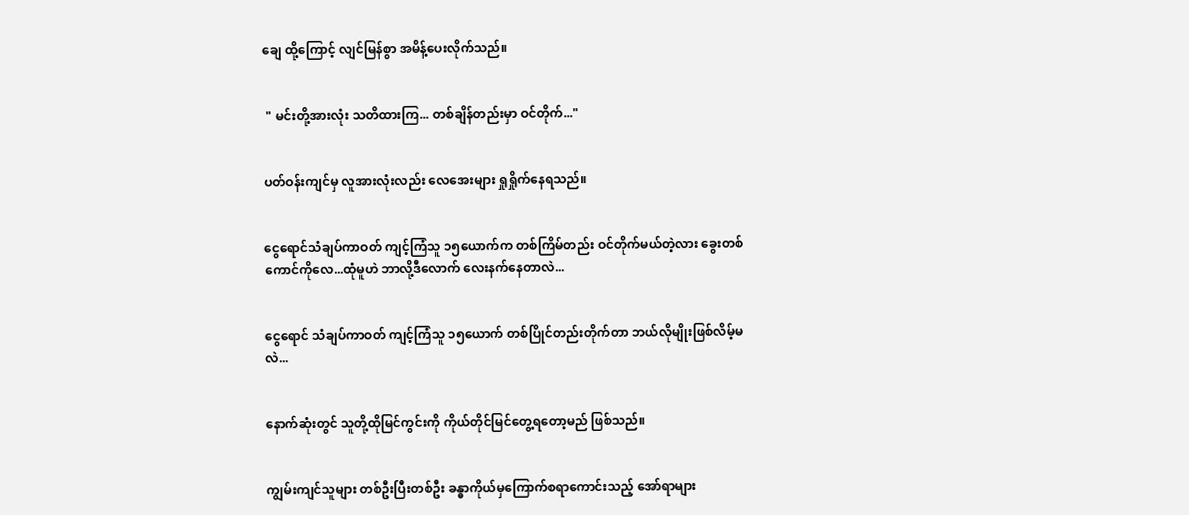ချေ ထို့ကြောင့် လျင်မြန်စွာ အမိန့်ပေးလိုက်သည်။


 " မင်းတို့အားလုံး သတိထားကြ... တစ်ချိန်တည်းမှာ ဝင်တိုက်..."


ပတ်ဝန်းကျင်မှ လူအားလုံးလည်း လေအေးများ ရှုရှိုက်နေရသည်။


ငွေရောင်သံချပ်ကာဝတ် ကျင့်ကြံသူ ၁၅ယောက်က တစ်ကြိမ်တည်း ဝင်တိုက်မယ်တဲ့လား ခွေးတစ်ကောင်ကိုလေ...ထုံမူဟဲ ဘာလို့ဒီလောက် လေးနက်နေတာလဲ...


ငွေရောင် သံချပ်ကာဝတ် ကျင့်ကြံသူ ၁၅ယောက် တစ်ပြိုင်တည်းတိုက်တာ ဘယ်လိုမျိုးဖြစ်လိမ့်မလဲ...


နောက်ဆုံးတွင် သူတို့ထိုမြင်ကွင်းကို ကိုယ်တိုင်မြင်တွေ့ရတော့မည် ဖြစ်သည်။


ကျွမ်းကျင်သူများ တစ်ဦးပြီးတစ်ဦး ခန္ဓာကိုယ်မှကြောက်စရာကောင်းသည့် အော်ရာများ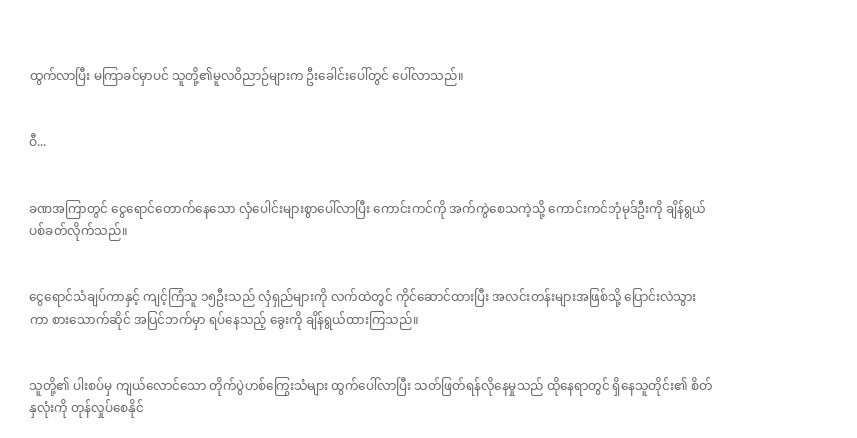ထွက်လာပြီး မကြာခင်မှာပင် သူတို့၏မူလဝိညာဉ်များက ဦးခေါင်းပေါ်တွင် ပေါ်‌လာသည်။


ဝီ...


ခဏအကြာတွင် ငွေရောင်တောက်နေသော လှံပေါင်းများစွာပေါ်လာပြီး ကောင်းကင်ကို အက်ကွဲစေသကဲ့သို့ ကောင်းကင်ဘုံမုဒ်ဦးကို ချိန်ရွယ်ပစ်ခတ်လိုက်သည်။


ငွေရောင်သံချပ်ကာနှင့် ကျင့်ကြံသူ ၁၅ဦးသည် လှံရှည်များကို လက်ထဲတွင် ကိုင်ဆောင်ထားပြီး အလင်းတန်းများအဖြစ်သို့ ပြောင်းလဲသွားကာ စားသောက်ဆိုင် အပြင်ဘက်မှာ ရပ်နေသည့် ခွေးကို ချိန်ရွယ်ထားကြသည်။


သူတို့၏ ပါးစပ်မှ ကျယ်လောင်သော တိုက်ပွဲဟစ်‌ကြွေးသံများ ထွက်ပေါ်လာပြီး သတ်ဖြတ်ရန်လိုနေမှုသည် ထိုနေရာတွင် ရှိနေသူတိုင်း၏ စိတ်နှလုံးကို တုန်လှုပ်စေနိုင်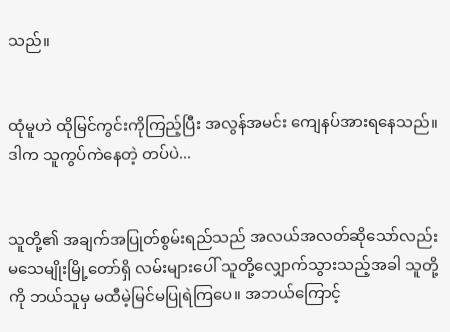သည်။


ထုံမူဟဲ ထိုမြင်ကွင်းကိုကြည့်ပြီး အလွန်အမင်း ကျေနပ်အားရနေသည်။ ဒါက သူကွပ်ကဲနေတဲ့ တပ်ပဲ...


သူတို့၏ အချက်အပြုတ်စွမ်းရည်သည် အလယ်အလတ်ဆိုသော်လည်း မသေမျိုးမြို့တော်ရှိ လမ်းများပေါ် သူတို့လျှောက်သွားသည့်အခါ သူတို့ကို ဘယ်သူမှ မထီမဲ့မြင်မပြုရဲကြပေ။ အဘယ်ကြောင့်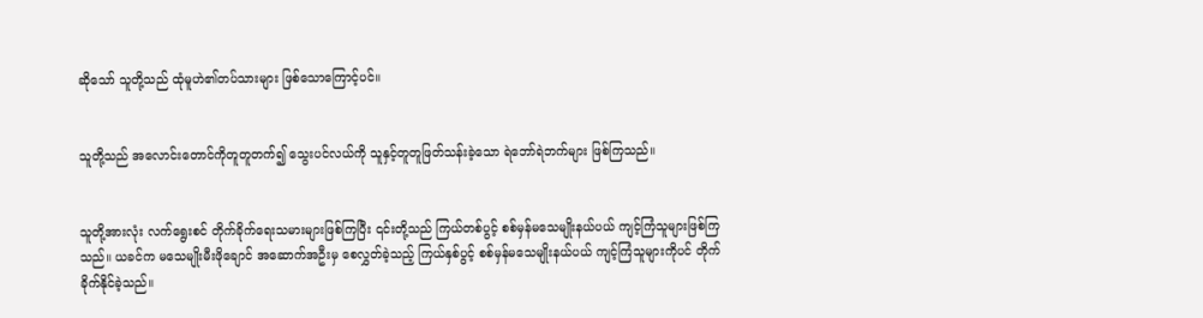ဆိုသော် သူတို့သည် ထုံမူဟဲ၏တပ်သားများ ဖြစ်သောကြောင့်ပင်။


သူတို့သည် အလောင်းတောင်ကိုတူတူတက်၍ သွေးပင်လယ်ကို သူနှင့်တူတူဖြတ်သန်းခဲ့သော ရဲဘော်ရဲဘက်များ ဖြစ်ကြသည်။


သူတို့အားလုံး လက်ရွေးစင် တိုက်ခိုက်ရေးသမားများဖြစ်ကြပြီး ၎င်းတို့သည် ကြယ်တစ်ပွင့် စစ်မှန်မသေမျိုးနယ်ပယ် ကျင့်ကြံသူများဖြစ်ကြသည်။ ယခင်က မသေမျိုးမီးဖိုချောင် အဆောက်အဦးမှ စေလွှတ်ခဲ့သည့် ကြယ်နှစ်ပွင့် စစ်မှန်မသေမျိုးနယ်ပယ် ကျင့်ကြံသူများကိုပင် တိုက်ခိုက်နိုင်ခဲ့သည်။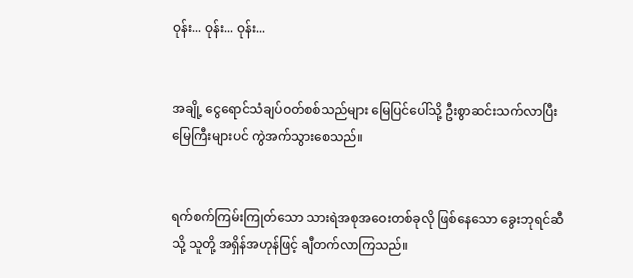ဝုန်း... ဝုန်း... ဝုန်း...


အချို့ ငွေရောင်သံချပ်ဝတ်စစ်သည်များ မြေပြင်ပေါ်သို့ ဦးစွာဆင်းသက်လာပြီး မြေကြီးများပင် ကွဲအက်သွားစေသည်။


ရက်စက်ကြမ်းကြုတ်သော သားရဲအစုအဝေးတစ်ခုလို ဖြစ်နေသော ခွေးဘုရင်ဆီသို့ သူတို့ အရှိန်အဟုန်ဖြင့် ချီတက်လာကြသည်။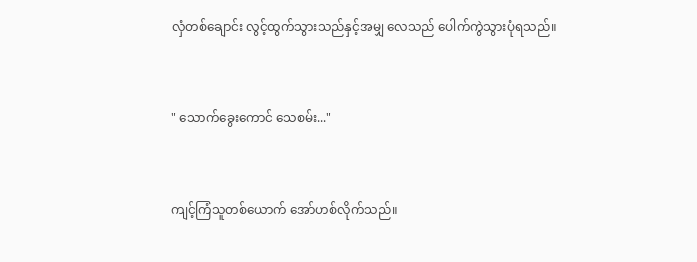လှံတစ်ချောင်း လွင့်ထွက်သွားသည်နှင့်အမျှ လေသည် ပေါက်ကွဲသွားပုံရသည်။


" သောက်ခွေးကောင် သေစမ်း..."


ကျင့်ကြံသူတစ်ယောက် အော်ဟစ်လိုက်သည်။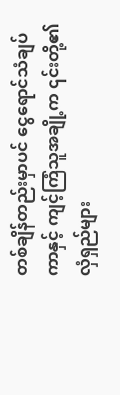တစ်ချိန်တည်းမှာပင် ငွေရောင်သံချပ်ကာနှင့် ကျင့်ကြံသူအချို့က ၎င်းတို့၏လှံရှည်များ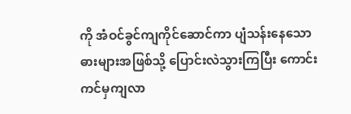ကို အံဝင်ခွင်ကျကိုင်ဆောင်ကာ ပျံသန်းနေသောဓားများအဖြစ်သို့ ပြောင်းလဲသွားကြပြီး ကောင်းကင်မှကျလာ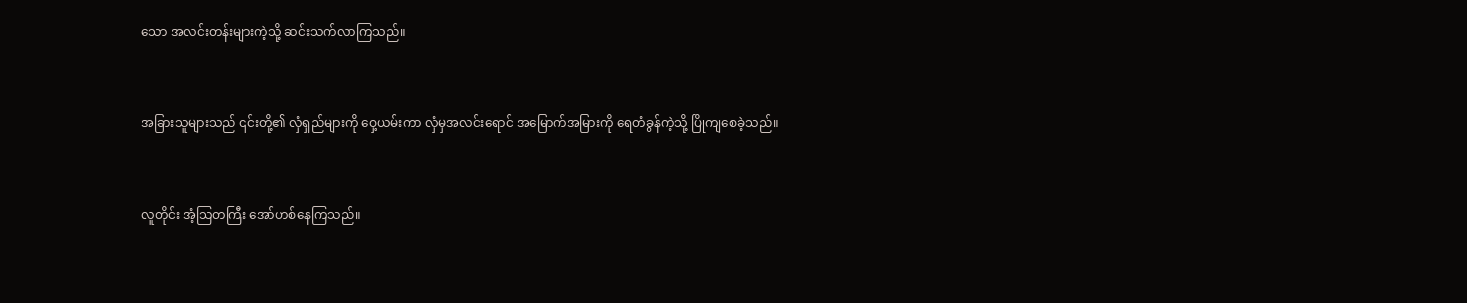သော အလင်းတန်းများကဲ့သို့ ဆင်းသက်လာကြသည်။


အခြားသူများသည် ၎င်းတို့၏ လှံရှည်များကို ဝှေ့ယမ်းကာ လှံမှအလင်းရောင် အမြောက်အမြားကို ရေတံခွန်ကဲ့သို့ ပြိုကျစေခဲ့သည်။


လူတိုင်း အံ့သြတကြီး အော်ဟစ်နေကြသည်။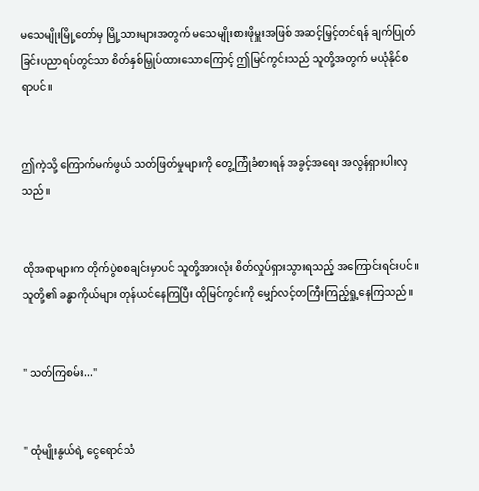မသေမျိုးမြို့တော်မှ မြို့သားများအတွက် မသေမျိုးစားဖိုမှူးအဖြစ် အဆင့်မြှင့်တင်ရန် ချက်ပြုတ်ခြင်းပညာရပ်တွင်သာ စိတ်နှစ်မြှုပ်ထားသောကြောင့် ဤမြင်ကွင်းသည် သူတို့အတွက် မယုံနိုင်စရာပင်။


ဤကဲ့သို့ ကြောက်မက်ဖွယ် သတ်ဖြတ်မှုများကို တွေ့ကြုံခံစားရန် အခွင့်အရေး အလွန်ရှားပါးလှသည်။


ထိုအရာများက တိုက်ပွဲစစချင်းမှာပင် သူတို့အားလုံး စိတ်လှုပ်ရှားသွားရသည့် အကြောင်းရင်းပင်။ သူတို့၏ ခန္ဓာကိုယ်များ တုန်ယင်နေကြပြီး ထိုမြင်ကွင်းကို မျှော်လင့်တကြီးကြည့်ရှု့နေကြသည်။


" သတ်ကြစမ်း..."


" ထုံမျိုးနွယ်ရဲ့ ငွေရောင်သံ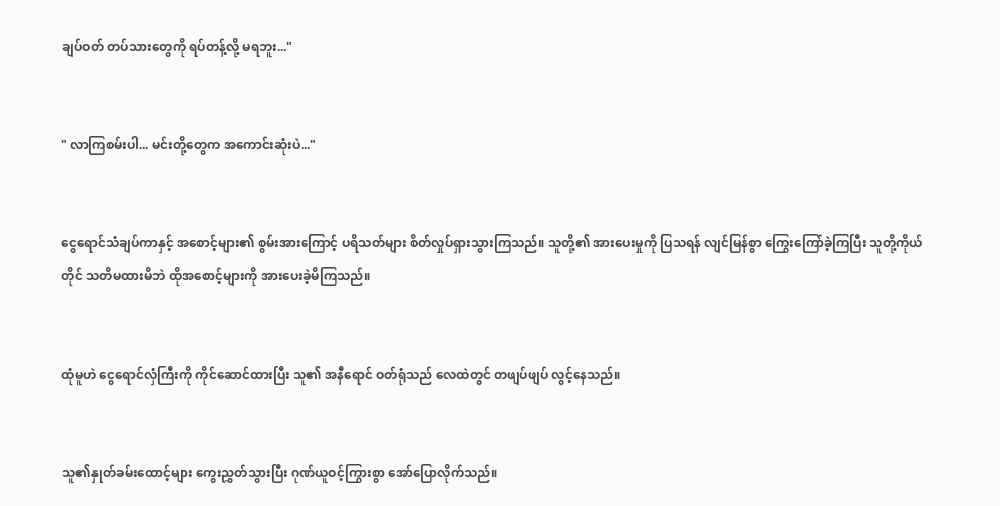ချပ်ဝတ် တပ်သားတွေကို ရပ်တန့်လို့ မရဘူး..."


" လာကြစမ်းပါ... မင်းတို့တွေက အကောင်းဆုံးပဲ..."


ငွေရောင်သံချပ်ကာနှင့် အစောင့်များ၏ စွမ်းအားကြောင့် ပရိသတ်များ စိတ်လှုပ်ရှားသွားကြသည်။ သူတို့၏ အားပေးမှုကို ပြသရန် လျင်မြန်စွာ ကြွေးကြော်ခဲ့ကြပြီး သူတို့ကိုယ်တိုင် သတိမထားမိဘဲ ထိုအစောင့်များကို အားပေးခဲ့မိကြသည်။


ထုံမူဟဲ ငွေရောင်လှံကြီးကို ကိုင်ဆောင်ထားပြီး သူ၏ အနီရောင် ဝတ်ရုံသည် လေထဲတွင် တဖျပ်ဖျပ် လွင့်နေသည်။


သူ၏နှုတ်ခမ်းထောင့်များ ကွေးညွှတ်သွားပြီး ဂုဏ်ယူဝင့်ကြွားစွာ အော်ပြော‌လိုက်သည်။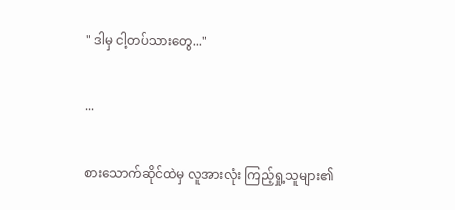" ဒါမှ ငါ့တပ်သားတွေ..."


...


စားသောက်ဆိုင်ထဲမှ လူအားလုံး ကြည့်ရှု့သူများ၏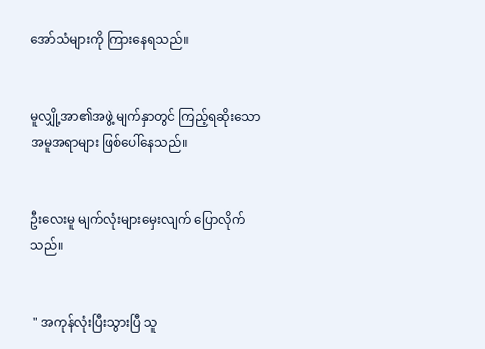အော်သံများကို ကြားနေရသည်။


မူလျှို့အာ၏အဖွဲ့ မျက်နှာတွင် ကြည့်ရဆိုးသော အမူအရာများ ဖြစ်ပေါ်နေသည်။


ဦးလေးမူ မျက်လုံးများမှေးလျက် ပြောလိုက်သည်။


 " အကုန်လုံးပြီးသွားပြီ သူ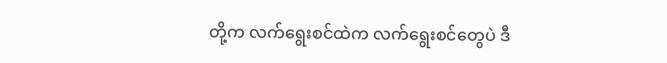တို့က လက်ရွေးစင်ထဲက လက်ရွေးစင်တွေပဲ ဒီ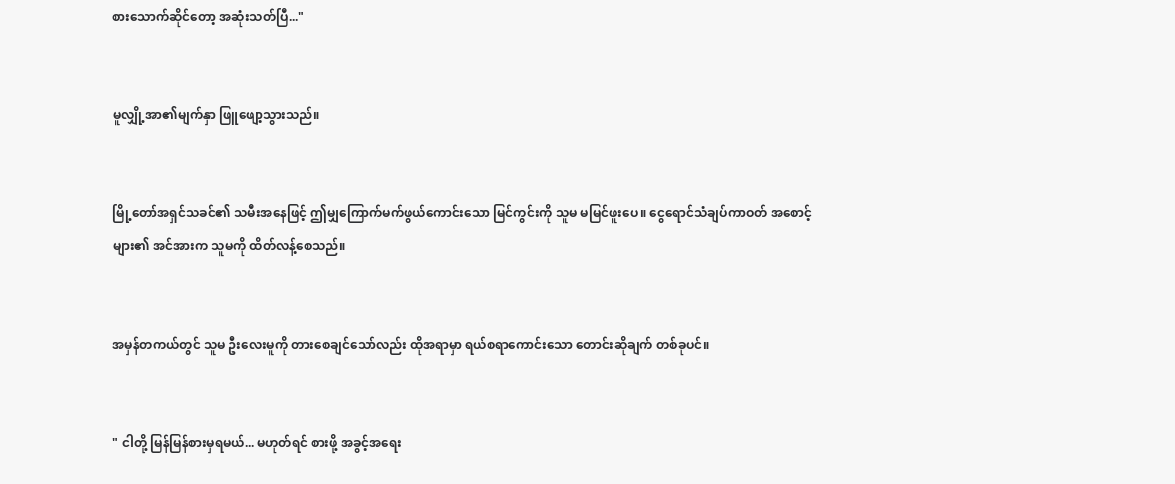စားသောက်ဆိုင်တော့ အဆုံးသတ်ပြီ..."


မူလျှို့အာ၏မျက်နှာ ဖြူဖျော့သွားသည်။


မြို့တော်အရှင်သခင်၏ သမီးအနေဖြင့် ဤမျှကြောက်မက်ဖွယ်ကောင်းသော မြင်ကွင်းကို သူမ မမြင်ဖူးပေ။ ငွေရောင်သံချပ်ကာဝတ် အစောင့်များ၏ အင်အားက သူမကို ထိတ်လန့်စေသည်။


အမှန်တကယ်တွင် သူမ ဦးလေးမူကို တားစေချင်သော်လည်း ထိုအရာမှာ ရယ်စရာကောင်းသော တောင်းဆိုချက် တစ်ခုပင်။


" ငါတို့ မြန်မြန်စားမှရမယ်... မဟုတ်ရင် စားဖို့ အခွင့်အရေး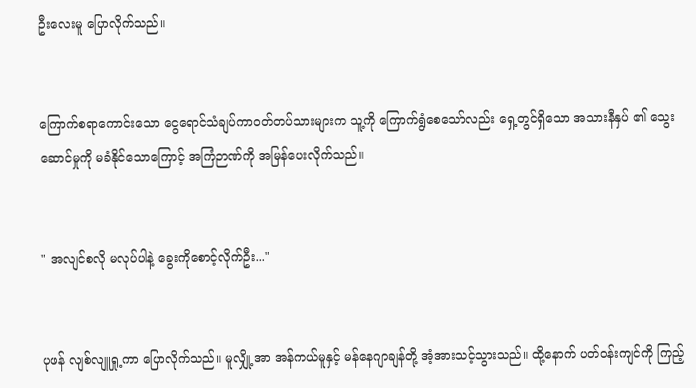ဦးလေးမူ ပြောလိုက်သည်။


ကြောက်စရာကောင်းသော ငွေရောင်သံချပ်ကာဝတ်တပ်သားများက သူ့ကို ကြောက်ရွံစေသော်လည်း ရှေ့တွင်ရှိသော အသားနီနှပ် ၏ သွေးဆောင်မှုကို မခံနိုင်သောကြောင့် အကြံဉာဏ်ကို အမြန်ပေးလိုက်သည်။


" အလျင်စလို မလုပ်ပါနဲ့ ခွေးကိုစောင့်လိုက်ဦး..."


ပုဖန် လျစ်လျူရှု့ကာ ပြောလိုက်သည်။ မူလျှို့အာ အန်ကယ်မူနှင့် မန်နေဂျာချန်တို့ အံ့အားသင့်သွားသည်။ ထို့နောက် ပတ်ဝန်းကျင်ကို ကြည့်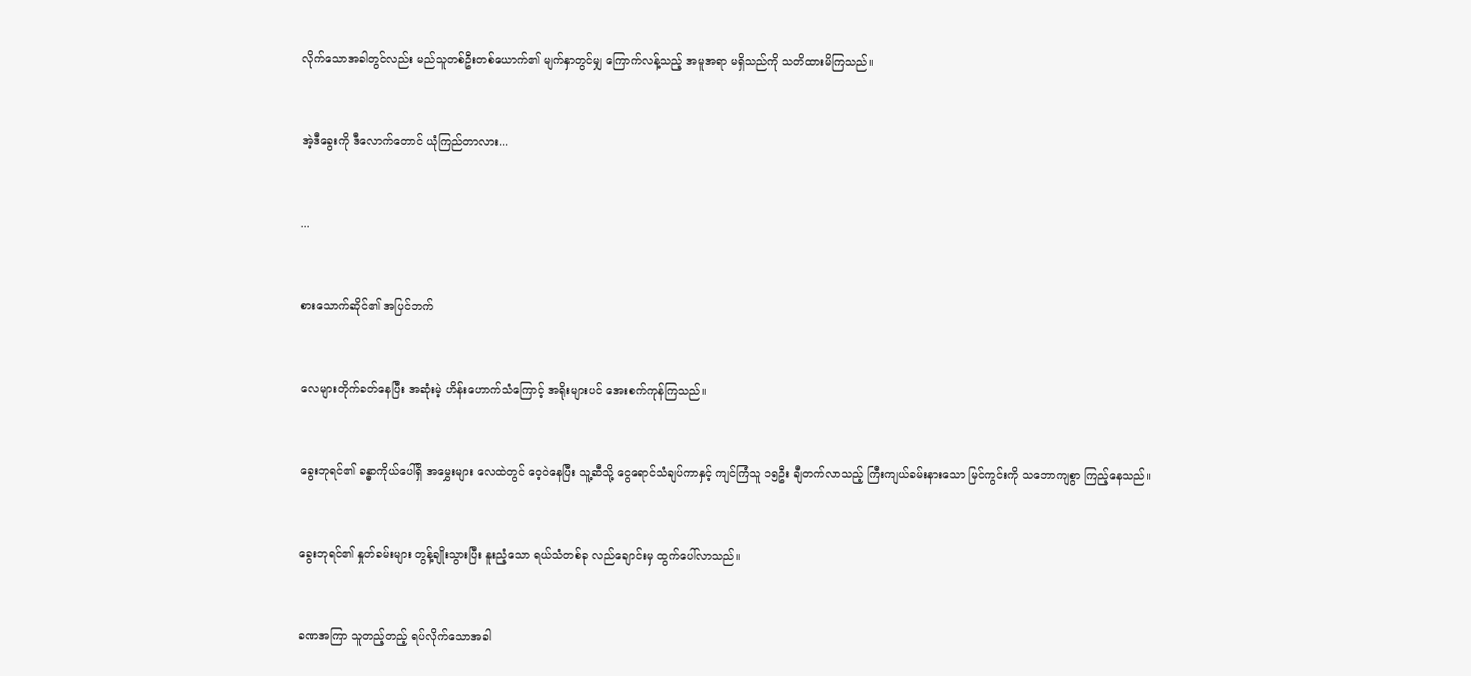လိုက်သောအခါတွင်လည်း မည်သူတစ်ဦးတစ်ယောက်၏ မျက်နှာတွင်မျှ ကြောက်လန့်သည့် အမူအရာ မရှိသည်ကို သတိထားမိကြသည်။


အဲ့ဒီခွေးကို ဒီလောက်တောင် ယုံကြည်တာလား...


...


စားသောက်ဆိုင်၏ အပြင်ဘက်


လေများတိုက်ခတ်နေပြီး အဆုံးမဲ့ ဟိန်းဟောက်သံကြောင့် အရိုးများပင် အေးစက်ကုန်ကြသည်။


ခွေးဘုရင်၏ ခန္ဓာကိုယ်ပေါ်ရှိ အမွှေးများ လေထဲတွင် ဝေ့ဝဲနေပြီး သူ့ဆီသို့ ငွေရောင်သံချပ်ကာနှင့် ကျင်ကြံသူ ၁၅ဦး ချီတက်လာသည့် ကြီးကျယ်ခမ်းနားသော မြင်ကွင်းကို သဘောကျစွာ ကြည့်နေသည်။


ခွေးဘုရင်၏ နှုတ်ခမ်းများ တွန့်ချိုးသွားပြီး နူးညံ့သော ရယ်သံတစ်ခု လည်ချောင်းမှ ထွက်ပေါ်လာသည်။


ခဏအကြာ သူတည့်တည့် ရပ်လိုက်သောအခါ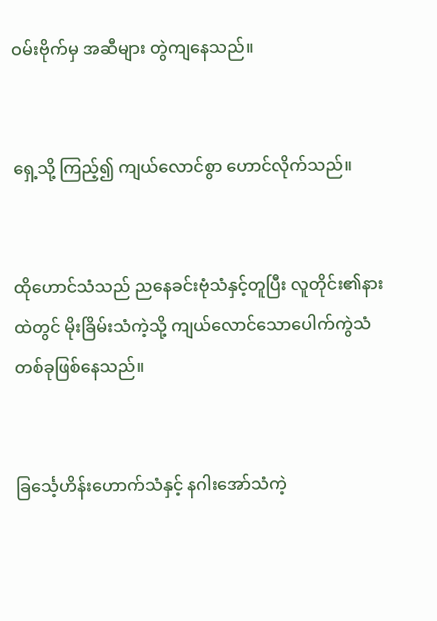ဝမ်းဗိုက်မှ အဆီများ တွဲကျနေသည်။


ရှေ့သို့ ကြည့်၍ ကျယ်လောင်စွာ ဟောင်လိုက်သည်။


ထိုဟောင်သံသည် ညနေခင်းဗုံသံနှင့်တူပြီး လူတိုင်း၏နားထဲတွင် မိုးခြိမ်းသံကဲ့သို့ ကျယ်လောင်သောပေါက်ကွဲသံ တစ်ခုဖြစ်နေသည်။


ခြင်္သေ့ဟိန်းဟောက်သံနှင့် နဂါးအော်သံကဲ့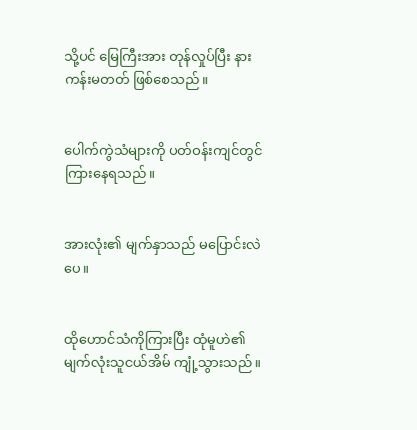သို့ပင် မြေကြီးအား တုန်လှုပ်ပြီး နားကန်းမတတ် ဖြစ်စေသည်။


ပေါက်ကွဲသံများကို ပတ်ဝန်းကျင်တွင် ကြားနေရသည်။


အားလုံး၏ မျက်နှာသည် မပြောင်းလဲပေ။


ထိုဟောင်သံကိုကြားပြီး ထုံမူဟဲ၏ မျက်လုံးသူငယ်အိမ် ကျုံ့သွားသည်။